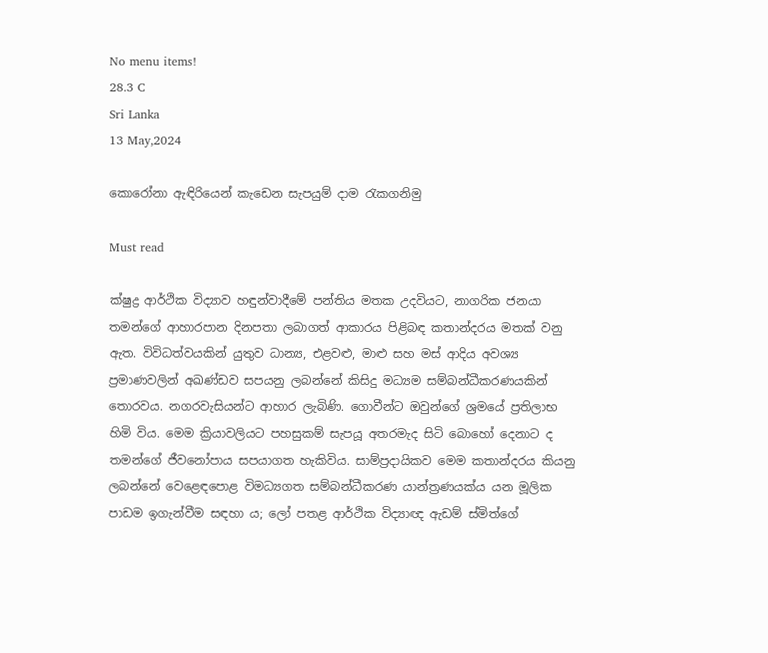No menu items!
28.3 C
Sri Lanka
13 May,2024

කොරෝනා ඇඳිරියෙන් කැඩෙන සැපයුම් දාම රැකගනිමු

Must read

ක්ෂුද්‍ර ආර්ථික විද්‍යාව හඳුන්වාදීමේ පන්තිය මතක උදවියට, නාගරික ජනයා තමන්ගේ ආහාරපාන දිනපතා ලබාගත් ආකාරය පිළිබඳ කතාන්දරය මතක් වනු ඇත. විවිධත්වයකින් යුතුව ධාන්‍ය, එළවළු, මාළු සහ මස් ආදිය අවශ්‍ය ප්‍රමාණවලින් අඛණ්ඩව සපයනු ලබන්නේ කිසිදු මධ්‍යම සම්බන්ධීකරණයකින් තොරවය. නගරවැසියන්ට ආහාර ලැබිණි. ගොවීන්ට ඔවුන්ගේ ශ්‍රමයේ ප්‍රතිලාභ හිමි විය. මෙම ක්‍රියාවලියට පහසුකම් සැපයූ අතරමැද සිටි බොහෝ දෙනාට ද තමන්ගේ ජීවනෝපාය සපයාගත හැකිවිය. සාම්ප්‍රදායිකව මෙම කතාන්දරය කියනු ලබන්නේ වෙළෙඳපොළ විමධ්‍යගත සම්බන්ධීකරණ යාන්ත්‍රණයක්ය යන මූලික පාඩම ඉගැන්වීම සඳහා ය; ලෝ පතළ ආර්ථික විද්‍යාඥ ඇඩම් ස්මිත්ගේ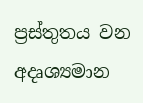ප්‍රස්තුතය වන අදෘශ්‍යමාන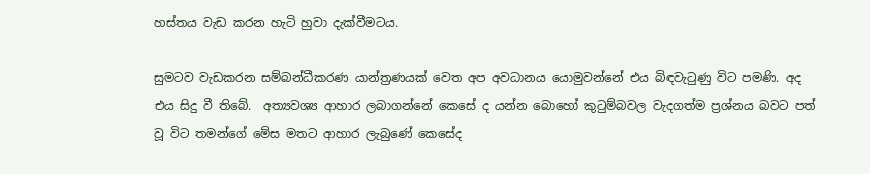හස්තය වැඩ කරන හැටි හුවා දැක්වීමටය.

සුමටව වැඩකරන සම්බන්ධීකරණ යාන්ත්‍රණයක් වෙත අප අවධානය යොමුවන්නේ එය බිඳවැටුණු විට පමණි. අද එය සිදු වී තිබේ.  අත්‍යවශ්‍ය ආහාර ලබාගන්නේ කෙසේ ද යන්න බොහෝ කුටුම්බවල වැදගත්ම ප්‍රශ්නය බවට පත් වූ විට තමන්ගේ මේස මතට ආහාර ලැබුණේ කෙසේද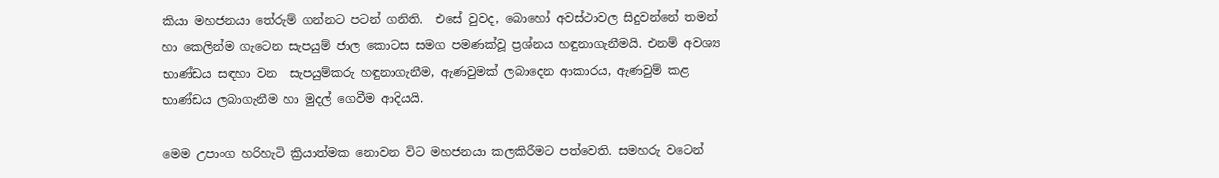කියා මහජනයා තේරුම් ගන්නට පටන් ගනිති.  එසේ වුවද, බොහෝ අවස්ථාවල සිදුවන්නේ තමන් හා කෙලින්ම ගැටෙන සැපයුම් ජාල කොටස සමග පමණක්වූ ප්‍රශ්නය හඳුනාගැනීමයි. එනම් අවශ්‍ය භාණ්ඩය සඳහා වන  සැපයුම්කරු හඳුනාගැනීම, ඇණවුමක් ලබාදෙන ආකාරය, ඇණවුම් කළ භාණ්ඩය ලබාගැනීම හා මුදල් ගෙවීම ආදියයි.

මෙම උපාංග හරිහැටි ක්‍රියාත්මක නොවන විට මහජනයා කලකිරීමට පත්වෙති. සමහරු වටෙන්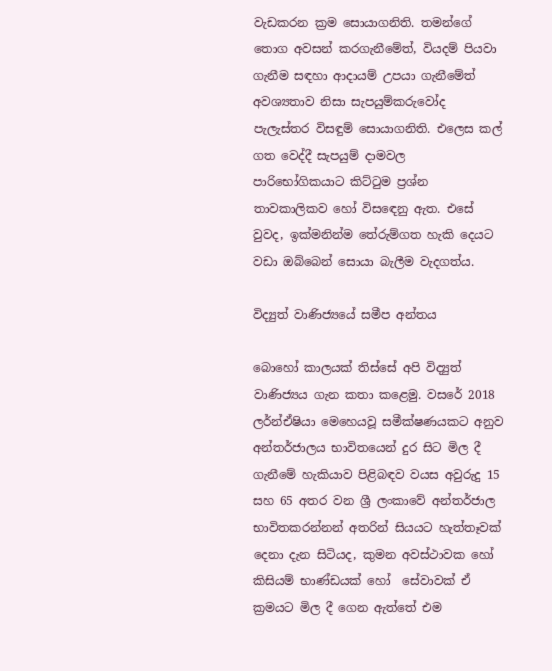වැඩකරන ක්‍රම සොයාගනිති. තමන්ගේ තොග අවසන් කරගැනීමේත්, වියදම් පියවා ගැනීම සඳහා ආදායම් උපයා ගැනීමේත් අවශ්‍යතාව නිසා සැපයුම්කරුවෝද පැලැස්තර විසඳුම් සොයාගනිති. එලෙස කල් ගත වෙද්දී සැපයුම් දාමවල  පාරිභෝගිකයාට කිට්ටුම ප්‍රශ්න තාවකාලිකව හෝ විසඳෙනු ඇත. එසේ වුවද, ඉක්මනින්ම තේරුම්ගත හැකි දෙයට වඩා ඔබ්බෙන් සොයා බැලීම වැදගත්ය.

විද්‍යුත් වාණිජ්‍යයේ සමීප අන්තය

බොහෝ කාලයක් තිස්සේ අපි විද්‍යුත් වාණිජ්‍යය ගැන කතා කළෙමු. වසරේ 2018 ලර්න්ඒෂියා මෙහෙයවූ සමීක්ෂණයකට අනුව අන්තර්ජාලය භාවිතයෙන් දුර සිට මිල දී ගැනීමේ හැකියාව පිළිබඳව වයස අවුරුදු 15 සහ 65 අතර වන ශ්‍රී ලංකාවේ අන්තර්ජාල භාවිතකරන්නන් අතරින් සියයට හැත්තෑවක් දෙනා දැන සිටියද, කුමන අවස්ථාවක හෝ  කිසියම් භාණ්ඩයක් හෝ  සේවාවක් ඒ ක්‍රමයට මිල දී ගෙන ඇත්තේ එම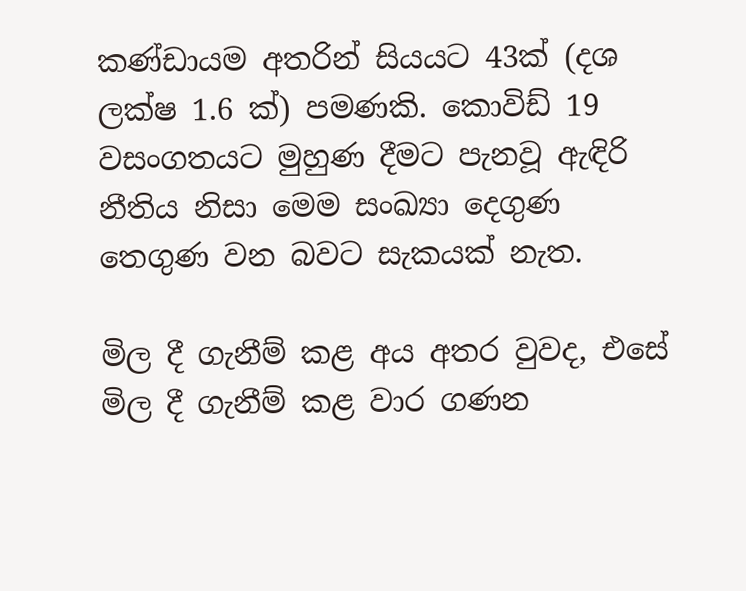කණ්ඩායම අතරින් සියයට 43ක් (දශ ලක්ෂ 1.6 ක්) පමණකි. කොවිඩ් 19 වසංගතයට මුහුණ දීමට පැනවූ ඇඳිරි නීතිය නිසා මෙම සංඛ්‍යා දෙගුණ තෙගුණ වන බවට සැකයක් නැත.

මිල දී ගැනීම් කළ අය අතර වුවද, එසේ මිල දී ගැනීම් කළ වාර ගණන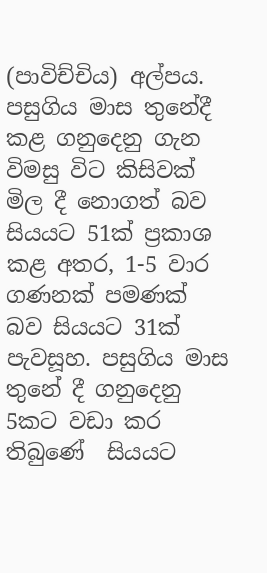(පාවිච්චිය) අල්පය. පසුගිය මාස තුනේදී කළ ගනුදෙනු ගැන විමසු විට කිසිවක් මිල දී නොගත් බව සියයට 51ක් ප්‍රකාශ කළ අතර, 1-5 වාර ගණනක් පමණක්  බව සියයට 31ක් පැවසූහ. පසුගිය මාස තුනේ දී ගනුදෙනු 5කට වඩා කර තිබුණේ  සියයට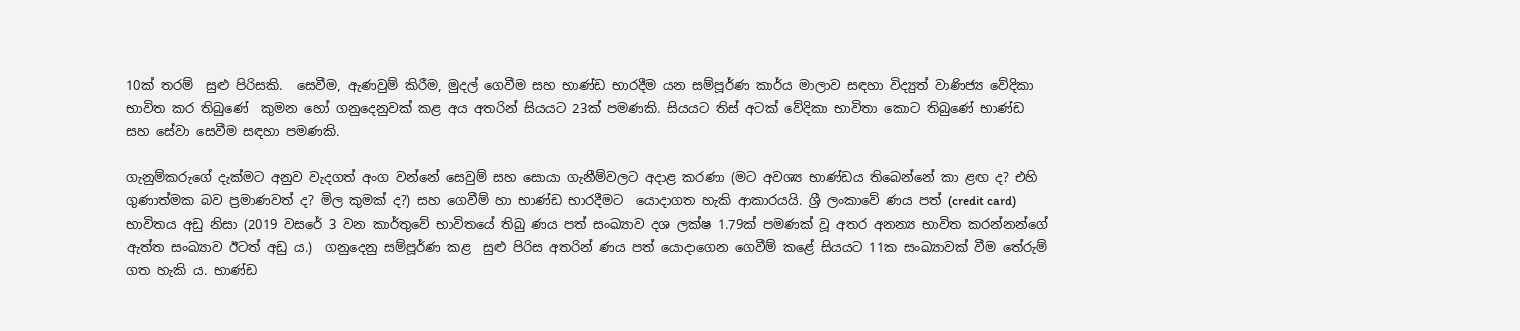10ක් තරම්  සුළු පිරිසකි.  සෙවීම, ඇණවුම් කිරීම, මුදල් ගෙවීම සහ භාණ්ඩ භාරදීම යන සම්පූර්ණ කාර්ය මාලාව සඳහා විද්‍යුත් වාණිජ්‍ය වේදිකා භාවිත කර තිබුණේ  කුමන හෝ ගනුදෙනුවක් කළ අය අතරින් සියයට 23ක් පමණකි. සියයට තිස් අටක් වේදිකා භාවිතා කොට තිබුණේ භාණ්ඩ සහ සේවා සෙවීම සඳහා පමණකි.

ගැනුම්කරුගේ දැක්මට අනුව වැදගත් අංග වන්නේ සෙවුම් සහ සොයා ගැනීම්වලට අදාළ කරණා (මට අවශ්‍ය භාණ්ඩය තිබෙන්නේ කා ළඟ ද? එහි ගුණාත්මක බව ප්‍රමාණවත් ද? මිල කුමක් ද?) සහ ගෙවීම් හා භාණ්ඩ භාරදීමට  යොදාගත හැකි ආකාරයයි. ශ්‍රී ලංකාවේ ණය පත් (credit card) භාවිතය අඩු නිසා (2019 වසරේ 3 වන කාර්තුවේ භාවිතයේ තිබු ණය පත් සංඛ්‍යාව දශ ලක්ෂ 1.79ක් පමණක් වූ අතර අනන්‍ය භාවිත කරන්නන්ගේ ඇත්ත සංඛ්‍යාව ඊටත් අඩු ය.)  ගනුදෙනු සම්පූර්ණ කළ  සුළු පිරිස අතරින් ණය පත් යොදාගෙන ගෙවීම් කළේ සියයට 11ක සංඛ්‍යාවක් වීම තේරුම් ගත හැකි ය. භාණ්ඩ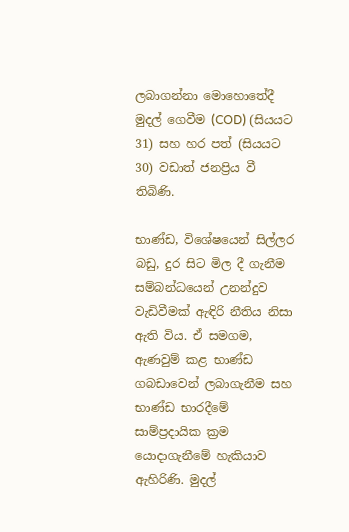ලබාගන්නා මොහොතේදී මුදල් ගෙවීම (COD) (සියයට 31) සහ හර පත් (සියයට 30) වඩාත් ජනප්‍රිය වී තිබිණි.

භාණ්ඩ, විශේෂයෙන් සිල්ලර බඩු, දුර සිට මිල දී ගැනීම සම්බන්ධයෙන් උනන්දුව වැඩිවීමක් ඇඳිරි නීතිය නිසා ඇති විය. ඒ සමගම, ඇණවුම් කළ භාණ්ඩ ගබඩාවෙන් ලබාගැනීම සහ  භාණ්ඩ භාරදීමේ  සාම්ප්‍රදායික ක්‍රම යොදාගැනීමේ හැකියාව ඇහිරිණි. මුදල්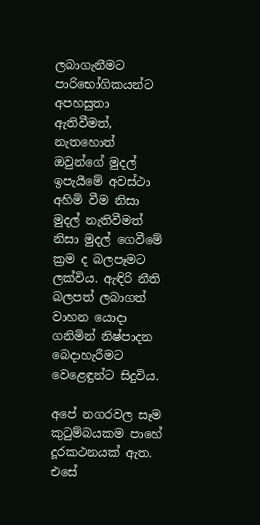ලබාගැනීමට පාරිභෝගිකයන්ට අපහසුතා ඇතිවීමත්, නැතහොත් ඔවුන්ගේ මුදල් ඉපැයීමේ අවස්ථා අහිමි වීම නිසා මුදල් නැතිවීමත් නිසා මුදල් ගෙවීමේ ක්‍රම ද බලපෑමට ලක්විය. ඇඳිරි නීති බලපත් ලබාගත් වාහන යොදා ගනිමින් නිෂ්පාදන බෙදාහැරීමට වෙළෙඳුන්ට සිදුවිය.

අපේ නගරවල සෑම කුටුම්බයකම පාහේ දූරකථනයක් ඇත. එසේ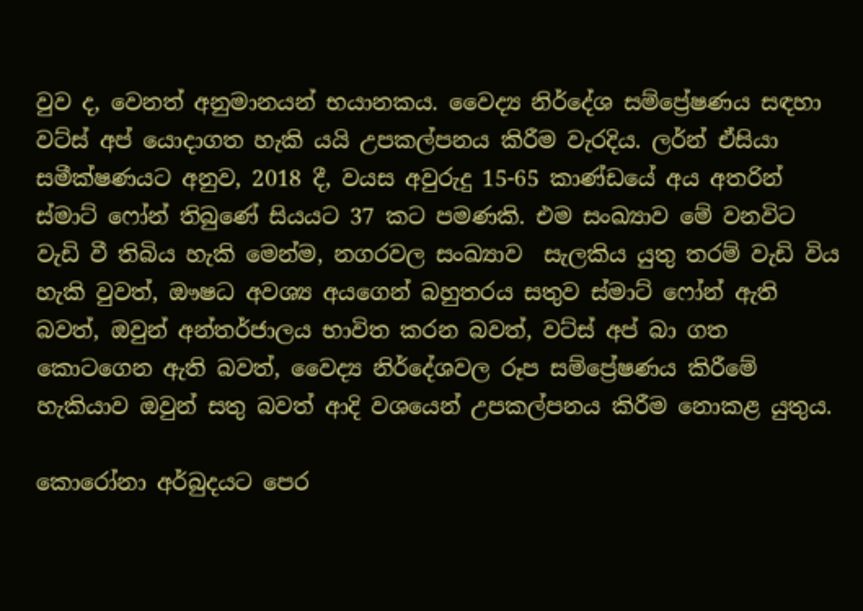වුව ද, වෙනත් අනුමානයන් භයානකය. වෛද්‍ය නිර්දේශ සම්ප්‍රේෂණය සඳහා වට්ස් අප් යොදාගත හැකි යයි උපකල්පනය කිරීම වැරදිය. ලර්න් ඒසියා සමීක්ෂණයට අනුව, 2018 දී, වයස අවුරුදු 15-65 කාණ්ඩයේ අය අතරින් ස්මාට් ෆෝන් තිබුණේ සියයට 37 කට පමණකි. එම සංඛ්‍යාව මේ වනවිට වැඩි වී තිබිය හැකි මෙන්ම, නගරවල සංඛ්‍යාව  සැලකිය යුතු තරම් වැඩි විය හැකි වුවත්, ඖෂධ අවශ්‍ය අයගෙන් බහුතරය සතුව ස්මාට් ෆෝන් ඇති බවත්, ඔවුන් අන්තර්ජාලය භාවිත කරන බවත්, වට්ස් අප් බා ගත කොටගෙන ඇති බවත්, වෛද්‍ය නිර්දේශවල රූප සම්ප්‍රේෂණය කිරීමේ හැකියාව ඔවුන් සතු බවත් ආදි වශයෙන් උපකල්පනය කිරීම නොකළ යුතුය.

කොරෝනා අර්බුදයට පෙර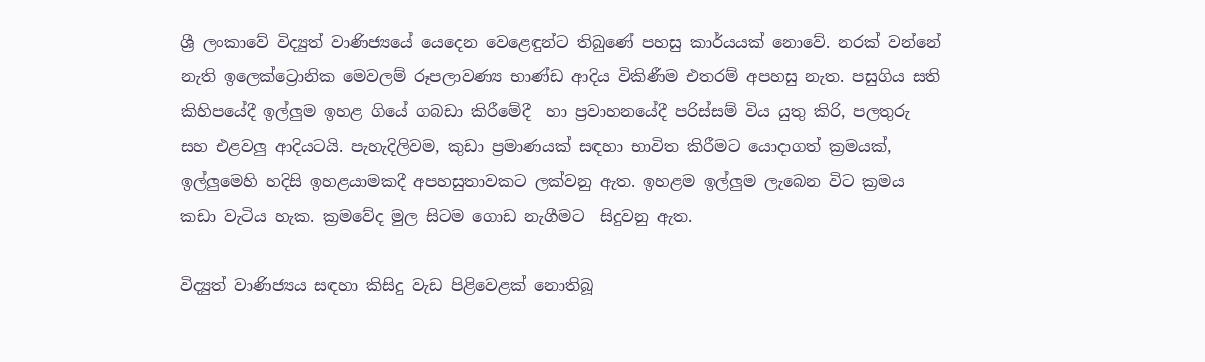ශ්‍රී ලංකාවේ විද්‍යුත් වාණිජ්‍යයේ යෙදෙන වෙළෙඳුන්ට තිබුණේ පහසු කාර්යයක් නොවේ. නරක් වන්නේ නැති ඉලෙක්ට්‍රොනික මෙවලම් රූපලාවණ්‍ය භාණ්ඩ ආදිය විකිණීම එතරම් අපහසු නැත. පසුගිය සති කිහිපයේදී ඉල්ලුම ඉහළ ගියේ ගබඩා කිරීමේදී  හා ප්‍රවාහනයේදී පරිස්සම් විය යුතු කිරි, පලතුරු සහ එළවලු ආදියටයි. පැහැදිලිවම, කුඩා ප්‍රමාණයක් සඳහා භාවිත කිරීමට යොදාගත් ක්‍රමයක්, ඉල්ලුමෙහි හදිසි ඉහළයාමකදී අපහසුතාවකට ලක්වනු ඇත. ඉහළම ඉල්ලුම ලැබෙන විට ක්‍රමය කඩා වැටිය හැක. ක්‍රමවේද මුල සිටම ගොඩ නැගීමට  සිදුවනු ඇත.

විද්‍යුත් වාණිජ්‍යය සඳහා කිසිදු වැඩ පිළිවෙළක් නොතිබූ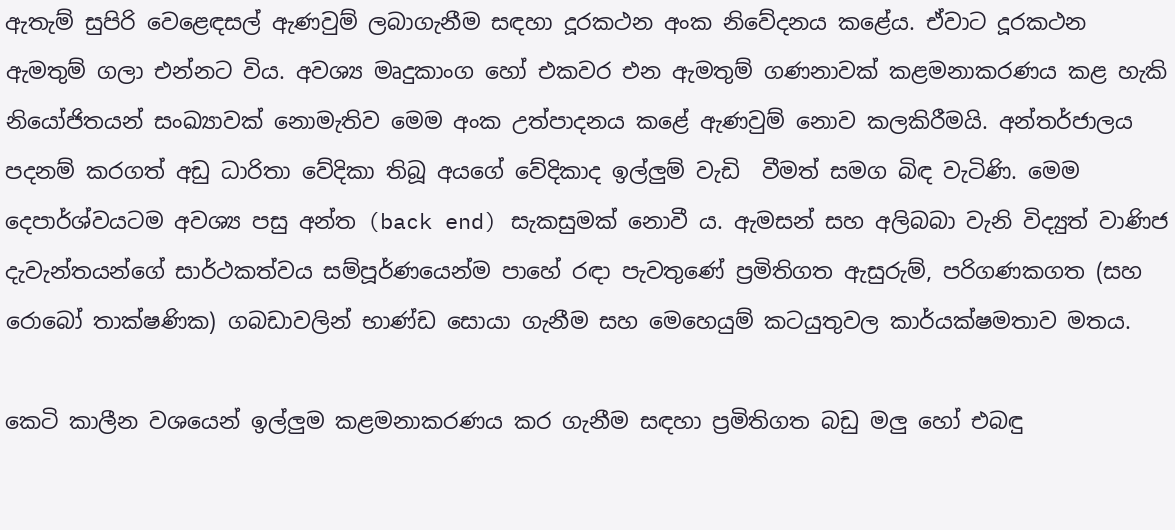ඇතැම් සුපිරි වෙළෙඳසල් ඇණවුම් ලබාගැනීම සඳහා දූරකථන අංක නිවේදනය කළේය. ඒවාට දූරකථන ඇමතුම් ගලා එන්නට විය. අවශ්‍ය මෘදුකාංග හෝ එකවර එන ඇමතුම් ගණනාවක් කළමනාකරණය කළ හැකි නියෝජිතයන් සංඛ්‍යාවක් නොමැතිව මෙම අංක උත්පාදනය කළේ ඇණවුම් නොව කලකිරීමයි. අන්තර්ජාලය පදනම් කරගත් අඩු ධාරිතා වේදිකා තිබූ අයගේ වේදිකාද ඉල්ලුම් වැඩි  වීමත් සමග බිඳ වැටිණි. මෙම දෙපාර්ශ්වයටම අවශ්‍ය පසු අන්ත (back end) සැකසුමක් නොවී ය. ඇමසන් සහ අලිබබා වැනි විද්‍යුත් වාණිජ දැවැන්තයන්ගේ සාර්ථකත්වය සම්පූර්ණයෙන්ම පාහේ රඳා පැවතුණේ ප්‍රමිතිගත ඇසුරුම්, පරිගණකගත (සහ රොබෝ තාක්ෂණික) ගබඩාවලින් භාණ්ඩ සොයා ගැනීම සහ මෙහෙයුම් කටයුතුවල කාර්යක්ෂමතාව මතය.

කෙටි කාලීන වශයෙන් ඉල්ලුම කළමනාකරණය කර ගැනීම සඳහා ප්‍රමිතිගත බඩු මලු හෝ එබඳු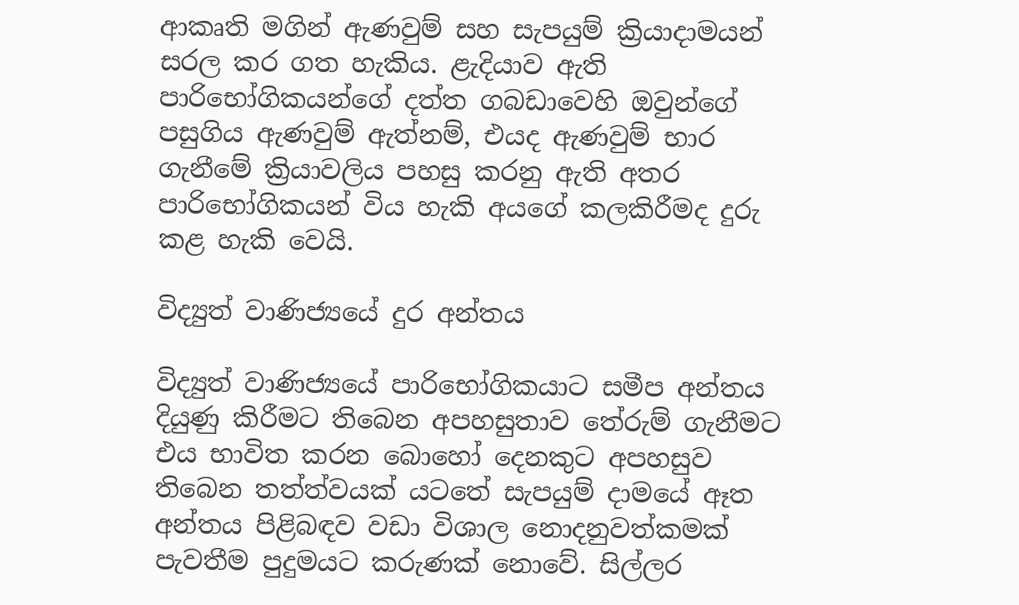ආකෘති මගින් ඇණවුම් සහ සැපයුම් ක්‍රියාදාමයන් සරල කර ගත හැකිය. ළැදියාව ඇති පාරිභෝගිකයන්ගේ දත්ත ගබඩාවෙහි ඔවුන්ගේ පසුගිය ඇණවුම් ඇත්නම්, එයද ඇණවුම් භාර ගැනීමේ ක්‍රියාවලිය පහසු කරනු ඇති අතර පාරිභෝගිකයන් විය හැකි අයගේ කලකිරීමද දුරු කළ හැකි වෙයි.

විද්‍යුත් වාණිජ්‍යයේ දුර අන්තය

විද්‍යුත් වාණිජ්‍යයේ පාරිභෝගිකයාට සමීප අන්තය දියුණු කිරීමට තිබෙන අපහසුතාව තේරුම් ගැනීමට එය භාවිත කරන බොහෝ දෙනකුට අපහසුව තිබෙන තත්ත්වයක් යටතේ සැපයුම් දාමයේ ඈත අන්තය පිළිබඳව වඩා විශාල නොදනුවත්කමක් පැවතීම පුදුමයට කරුණක් නොවේ. සිල්ලර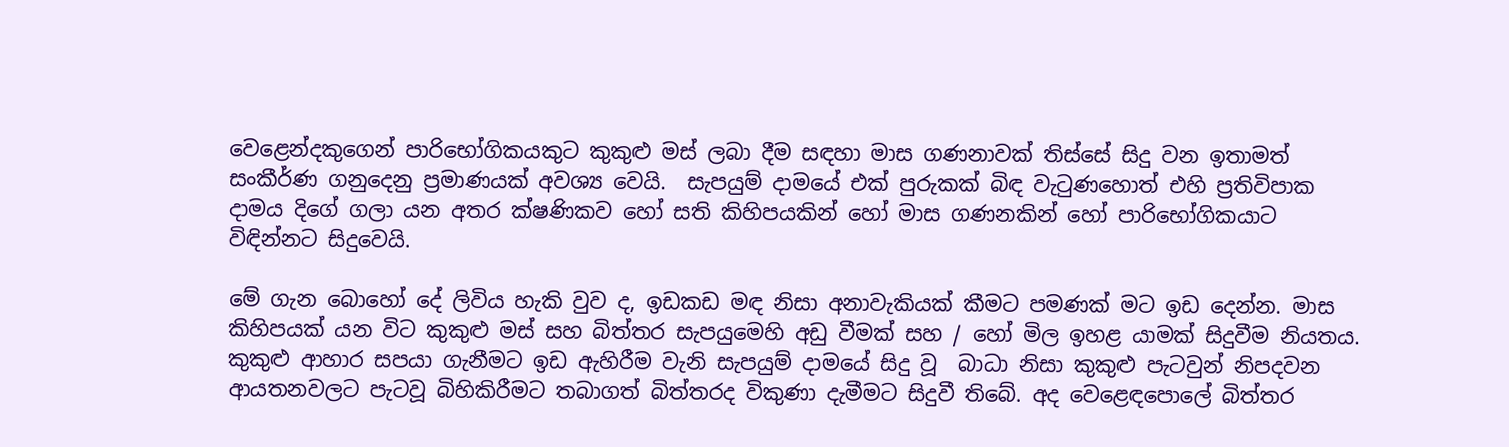වෙළෙන්දකුගෙන් පාරිභෝගිකයකුට කුකුළු මස් ලබා දීම සඳහා මාස ගණනාවක් තිස්සේ සිදු වන ඉතාමත් සංකීර්ණ ගනුදෙනු ප්‍රමාණයක් අවශ්‍ය වෙයි.  සැපයුම් දාමයේ එක් පුරුකක් බිඳ වැටුණහොත් එහි ප්‍රතිවිපාක දාමය දිගේ ගලා යන අතර ක්ෂණිකව හෝ සති කිහිපයකින් හෝ මාස ගණනකින් හෝ පාරිභෝගිකයාට විඳින්නට සිදුවෙයි.

මේ ගැන බොහෝ දේ ලිවිය හැකි වුව ද, ඉඩකඩ මඳ නිසා අනාවැකියක් කීමට පමණක් මට ඉඩ දෙන්න. මාස කිහිපයක් යන විට කුකුළු මස් සහ බිත්තර සැපයුමෙහි අඩු වීමක් සහ / හෝ මිල ඉහළ යාමක් සිදුවීම නියතය. කුකුළු ආහාර සපයා ගැනීමට ඉඩ ඇහිරීම වැනි සැපයුම් දාමයේ සිදු වූ  බාධා නිසා කුකුළු පැටවුන් නිපදවන ආයතනවලට පැටවූ බිහිකිරීමට තබාගත් බිත්තරද විකුණා දැමීමට සිදුවී තිබේ. අද වෙළෙඳපොලේ බිත්තර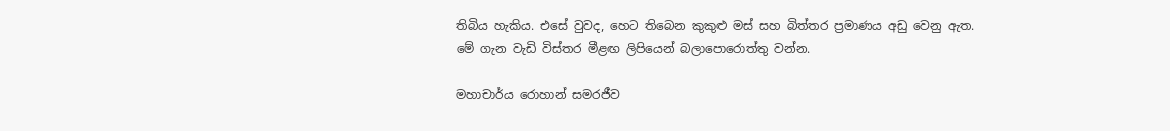තිබිය හැකිය. එසේ වුවද, හෙට තිබෙන කුකුළු මස් සහ බිත්තර ප්‍රමාණය අඩු වෙනු ඇත. මේ ගැන වැඩි විස්තර මීළඟ ලිපියෙන් බලාපොරොත්තු වන්න.

මහාචාර්ය රොහාන් සමරජීව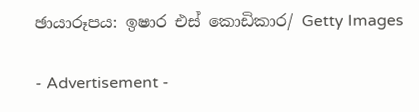ඡායාරූපය: ඉෂාර එස් කොඩිකාර/ Getty Images

- Advertisement -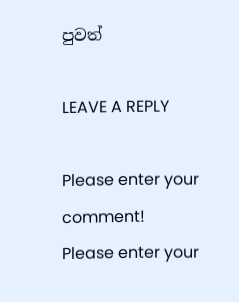පුවත්

LEAVE A REPLY

Please enter your comment!
Please enter your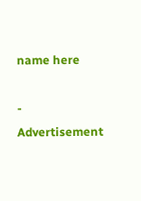name here

- Advertisement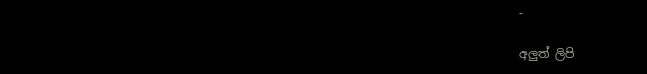-

අලුත් ලිපි